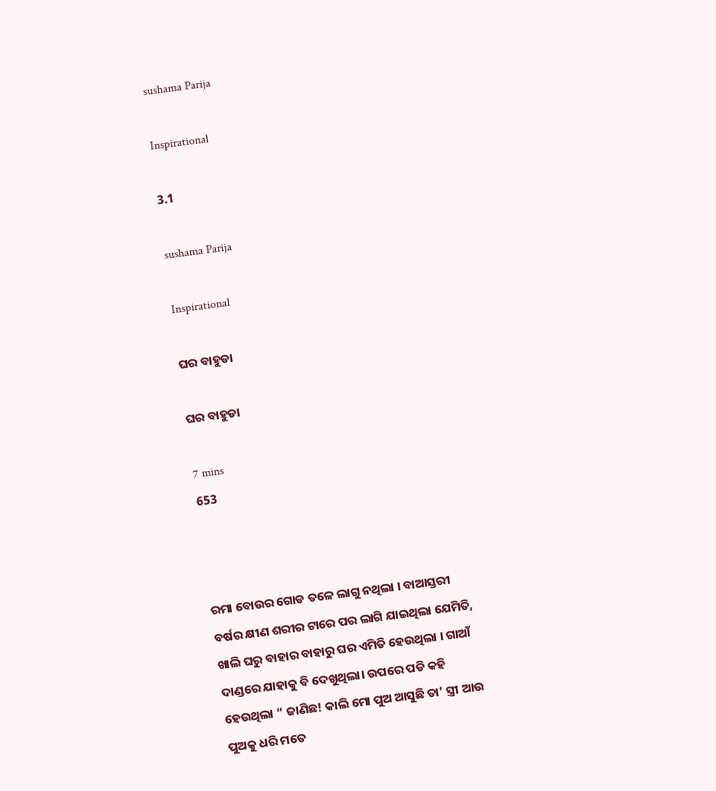sushama Parija

Inspirational

3.1

sushama Parija

Inspirational

ଘର ବାହୁଡା

ଘର ବାହୁଡା

7 mins
653



ରମା ବୋଉର ଗୋଡ ତଳେ ଲାଗୁ ନଥିଲା । ବାଆସ୍ତରୀ ବର୍ଷର କ୍ଷୀଣ ଶରୀର ଟାରେ ପର ଲାଗି ଯାଇଥିଲା ଯେମିତି, ଖାଲି ଘରୁ ବାହାର ବାହାରୁ ଘର ଏମିତି ହେଉଥିଲା । ଗାଆଁ ଦାଣ୍ଡରେ ଯାହାକୁ ବି ଦେଖୁଥିଲା। ଉପରେ ପଡି କହି ହେଉଥିଲା “ ଜାଣିଛ! କାଲି ମୋ ପୁଅ ଆସୁଛି ତା’ ସ୍ତ୍ରୀ ଆଉ ପୁଅକୁ ଧରି ମତେ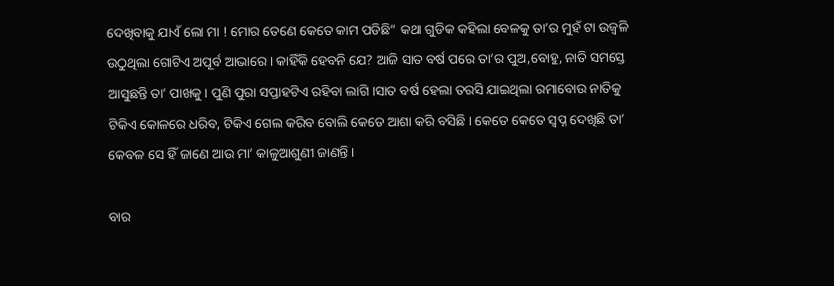ଦେଖିବାକୁ ଯାଏଁ ଲୋ ମା ! ମୋର ତେଣେ କେତେ କାମ ପଡିଛି” କଥା ଗୁଡିକ କହିଲା ବେଳକୁ ତା’ର ମୁହଁ ଟା ଉଜ୍ବଳି ଉଠୁଥିଲା ଗୋଟିଏ ଅପୂର୍ବ ଆଭାରେ । କାହିଁକି ହେବନି ଯେ? ଆଜି ସାତ ବର୍ଷ ପରେ ତା’ର ପୁଅ,ବୋହୁ, ନାତି ସମସ୍ତେ ଆସୁଛନ୍ତି ତା’ ପାଖକୁ । ପୁଣି ପୁରା ସପ୍ତାହଟିଏ ରହିବା ଲାଗି ।ସାତ ବର୍ଷ ହେଲା ତରସି ଯାଇଥିଲା ରମାବୋଉ ନାତିକୁ ଟିକିଏ କୋଳରେ ଧରିବ, ଟିକିଏ ଗେଲ କରିବ ବୋଲି କେତେ ଆଶା କରି ବସିଛି । କେତେ କେତେ ସ୍ୱପ୍ନ ଦେଖିଛି ତା’ କେବଳ ସେ ହିଁ ଜାଣେ ଆଉ ମା’ କାଳୁଆଶୁଣୀ ଜାଣନ୍ତି ।

ବାର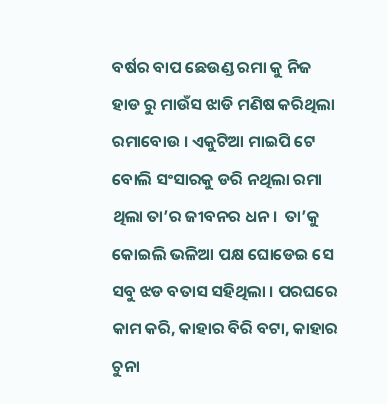ବର୍ଷର ବାପ ଛେଉଣ୍ଡ ରମା କୁ ନିଜ ହାଡ ରୁ ମାଉଁସ ଝାଡି ମଣିଷ କରିଥିଲା ରମାବୋଉ । ଏକୁଟିଆ ମାଇପି ଟେ ବୋଲି ସଂସାରକୁ ଡରି ନଥିଲା ରମା ଥିଲା ତା’ର ଜୀବନର ଧନ ।  ତା’କୁ କୋଇଲି ଭଳିଆ ପକ୍ଷ ଘୋଡେଇ ସେ ସବୁ ଝଡ ବତାସ ସହିଥିଲା । ପରଘରେ କାମ କରି, କାହାର ବିରି ବଟା, କାହାର ଚୁନା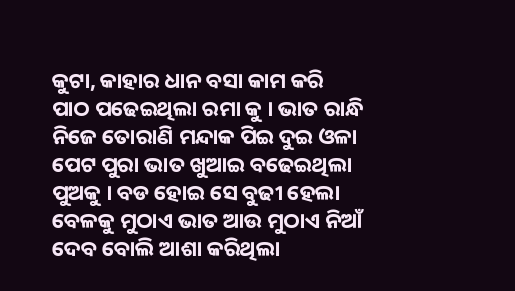କୁଟା, କାହାର ଧାନ ବସା କାମ କରି ପାଠ ପଢେଇଥିଲା ରମା କୁ । ଭାତ ରାନ୍ଧି ନିଜେ ତୋରାଣି ମନ୍ଦାକ ପିଇ ଦୁଇ ଓଳା ପେଟ ପୁରା ଭାତ ଖୁଆଇ ବଢେଇଥିଲା ପୁଅକୁ । ବଡ ହୋଇ ସେ ବୁଢୀ ହେଲା ବେଳକୁ ମୁଠାଏ ଭାତ ଆଉ ମୁଠାଏ ନିଆଁ ଦେବ ବୋଲି ଆଶା କରିଥିଲା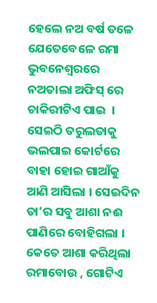ହେଲେ ନଅ ବର୍ଷ ତଳେ ଯେତେବେଳେ ରମା ଭୁବନେଶ୍ଵରରେ ନଅତାଲା ଅଫିସ୍ ରେ ଚାକିରୀଟିଏ ପାଇ  । ସେଇଠି ତରୁଲତାକୁ ଭଲପାଇ କୋର୍ଟରେ ବାହା ହୋଇ ଗାଆଁକୁ ଆଣି ଆସିଲା । ସେଇଦିନ ତା’ର ସବୁ ଆଶା ନଈ ପାଣିରେ ବୋହିଗଲା ।  କେତେ ଆଶା କରିଥିଲା ରମାବୋଉ , ଗୋଟିଏ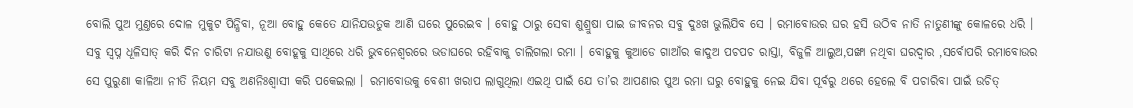ବୋଲି ପୁଅ ମୁଣ୍ତରେ ଦୋଳ ମୁକୁଟ ପିନ୍ଧିବା, ନୂଆ ବୋହୁ କେତେ ଯାନିଯଉତୁକ ଆଣି ଘରେ ପୁରେଇବ । ବୋହୁ ଠାରୁ ସେବା ଶୁଶ୍ରୁଷା ପାଇ ଜୀବନର ସବୁ ଦୁଃଖ ଭୁଲିଯିବ ସେ । ରମାବୋଉର ଘର ହସି ଉଠିବ ନାତି ନାତୁଣୀଙ୍କୁ କୋଳରେ ଧରି । ସବୁ ସ୍ୱପ୍ନ ଧୂଳିସାତ୍ କରି ଦିନ ଚାରିଟା ନଯାଉଣୁ ବୋହୂକୁ ସାଥିରେ ଧରି ଭୁବନେଶ୍ଵରରେ ଭଡାଘରେ ରହିବାକୁ ଚାଲିଗଲା ରମା । ବୋହୁକୁ କୁଆଡେ ଗାଆଁର କାଦୁଅ ପଚପଚ ରାସ୍ତା, ବିଜୁଳି ଆଲୁଅ,ପଙ୍ଖା ନଥିବା ଘରଦ୍ବାର ,ସର୍ବୋପରି ରମାବୋଉର ସେ ପୁରୁଣା କାଳିଆ ନୀତି ନିୟମ ସବୁ ଅଣନିଃଶ୍ବାସୀ କରି ପକେଇଲା । ରମାବୋଉକୁ ବେଶୀ ଖରାପ ଲାଗୁଥିଲା ଏଇଥି ପାଇଁ ଯେ ତା’ର ଆପଣାର ପୁଅ ରମା ଘରୁ ବୋହୁକୁ ନେଇ ଯିବା ପୂର୍ବରୁ ଥରେ ହେଲେ ବି ପଚାରିବା ପାଇଁ ଉଚିତ୍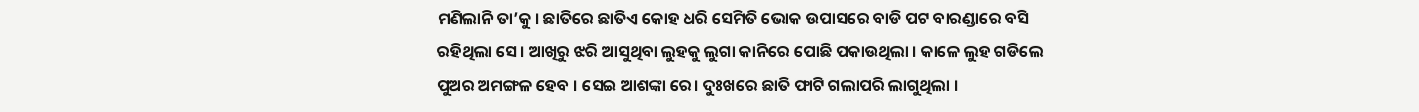ମଣିଲାନି ତା’କୁ । ଛାତିରେ ଛାତିଏ କୋହ ଧରି ସେମିତି ଭୋକ ଉପାସରେ ବାଡି ପଟ ବାରଣ୍ଡାରେ ବସି ରହିଥିଲା ସେ। ଆଖିରୁ ଝରି ଆସୁଥିବା ଲୁହକୁ ଲୁଗା କାନିରେ ପୋଛି ପକାଉଥିଲା । କାଳେ ଲୁହ ଗଡିଲେ ପୁଅର ଅମଙ୍ଗଳ ହେବ । ସେଇ ଆଶଙ୍କା ରେ। ଦୁଃଖରେ ଛାତି ଫାଟି ଗଲାପରି ଲାଗୁଥିଲା ।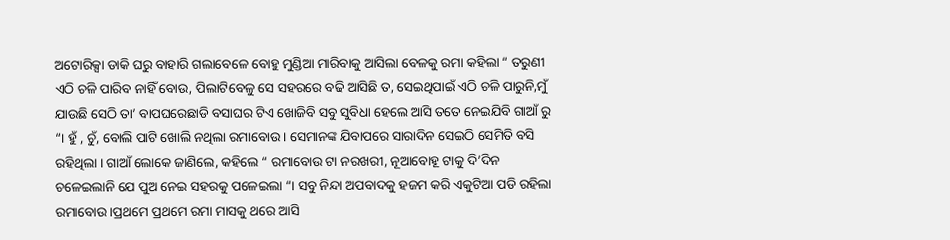ଅଟୋରିକ୍ସା ଡାକି ଘରୁ ବାହାରି ଗଲାବେଳେ ବୋହୁ ମୁଣ୍ଡିଆ ମାରିବାକୁ ଆସିଲା ବେଳକୁ ରମା କହିଲା “ ତରୁଣୀ ଏଠି ଚଳି ପାରିବ ନାହିଁ ବୋଉ, ପିଲାଟିବେଳୁ ସେ ସହରରେ ବଢି ଆସିଛି ତ, ସେଇଥିପାଇଁ ଏଠି ଚଳି ପାରୁନି,ମୁଁ ଯାଉଛି ସେଠି ତା’ ବାପଘରେଛାଡି ବସାଘର ଟିଏ ଖୋଜିବି ସବୁ ସୁବିଧା ହେଲେ ଆସି ତତେ ନେଇଯିବି ଗାଆଁ ରୁ “। ହୁଁ , ଚୁଁ, ବୋଲି ପାଟି ଖୋଲି ନଥିଲା ରମାବୋଉ । ସେମାନଙ୍କ ଯିବାପରେ ସାରାଦିନ ସେଇଠି ସେମିତି ବସି ରହିଥିଲା । ଗାଆଁ ଲୋକେ ଜାଣିଲେ, କହିଲେ “ ରମାବୋଉ ଟା ନରଖରୀ, ନୂଆବୋହୂ ଟାକୁ ଦି’ଦିନ ଚଳେଇଲାନି ଯେ ପୁଅ ନେଇ ସହରକୁ ପଳେଇଲା “। ସବୁ ନିନ୍ଦା ଅପବାଦକୁ ହଜମ କରି ଏକୁଟିଆ ପଡି ରହିଲା ରମାବୋଉ ।ପ୍ରଥମେ ପ୍ରଥମେ ରମା ମାସକୁ ଥରେ ଆସି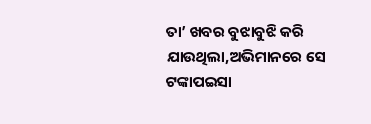ତା’ ଖବର ବୁଝାବୁଝି କରି ଯାଉଥିଲା,ଅଭିମାନରେ ସେ ଟଙ୍କାପଇସା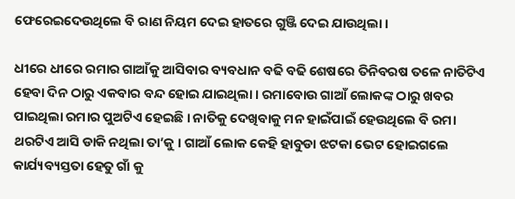ଫେରେଇଦେଉଥିଲେ ବି ରାଣ ନିୟମ ଦେଇ ହାତରେ ଗୁଞ୍ଜି ଦେଇ ଯାଉଥିଲା ।

ଧୀରେ ଧୀରେ ରମାର ଗାଆଁକୁ ଆସିବାର ବ୍ୟବଧାନ ବଢି ବଢି ଶେଷରେ ତିନିବରଷ ତଳେ ନାତିଟିଏ ହେବା ଦିନ ଠାରୁ ଏକବାର ବନ୍ଦ ହୋଇ ଯାଇଥିଲା । ରମାବୋଉ ଗାଆଁ ଲୋକଙ୍କ ଠାରୁ ଖବର ପାଇଥିଲା ରମାର ପୁଅଟିଏ ହେଇଛି । ନାତିକୁ ଦେଖିବାକୁ ମନ ହାଇଁପାଇଁ ହେଉଥିଲେ ବି ରମା ଥରଟିଏ ଆସି ଡାକି ନଥିଲା ତା’କୁ । ଗାଆଁ ଲୋକ କେହି ହାବୁଡା ଝଟକା ଭେଟ ହୋଇଗଲେ କାର୍ଯ୍ୟବ୍ୟସ୍ତତା ହେତୁ ଗାଁ କୁ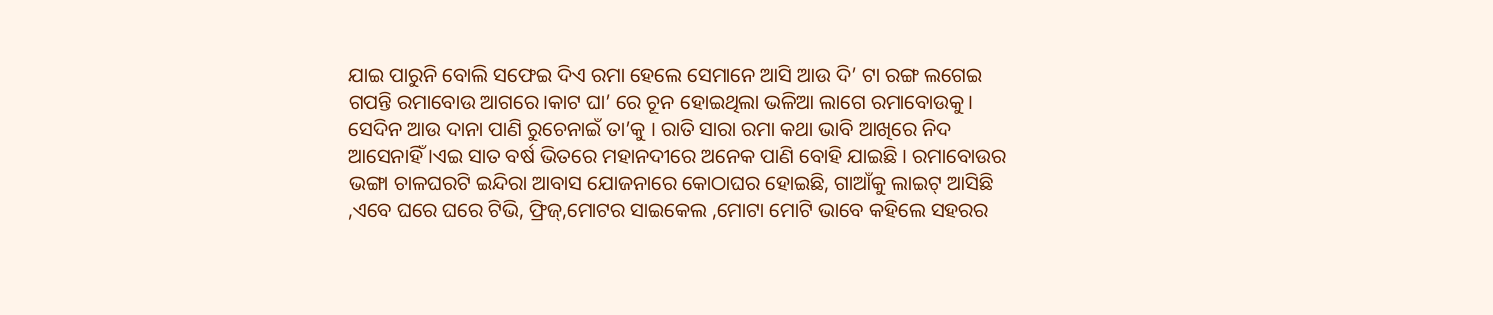ଯାଇ ପାରୁନି ବୋଲି ସଫେଇ ଦିଏ ରମା ହେଲେ ସେମାନେ ଆସି ଆଉ ଦି’ ଟା ରଙ୍ଗ ଲଗେଇ ଗପନ୍ତି ରମାବୋଉ ଆଗରେ।କାଟ ଘା’ ରେ ଚୂନ ହୋଇଥିଲା ଭଳିଆ ଲାଗେ ରମାବୋଉକୁ। ସେଦିନ ଆଉ ଦାନା ପାଣି ରୁଚେନାଇଁ ତା’କୁ । ରାତି ସାରା ରମା କଥା ଭାବି ଆଖିରେ ନିଦ ଆସେନାହିଁ ।ଏଇ ସାତ ବର୍ଷ ଭିତରେ ମହାନଦୀରେ ଅନେକ ପାଣି ବୋହି ଯାଇଛି । ରମାବୋଉର ଭଙ୍ଗା ଚାଳଘରଟି ଇନ୍ଦିରା ଆବାସ ଯୋଜନାରେ କୋଠାଘର ହୋଇଛି, ଗାଆଁକୁ ଲାଇଟ୍ ଆସିଛି ,ଏବେ ଘରେ ଘରେ ଟିଭି, ଫ୍ରିଜ୍,ମୋଟର ସାଇକେଲ ,ମୋଟା ମୋଟି ଭାବେ କହିଲେ ସହରର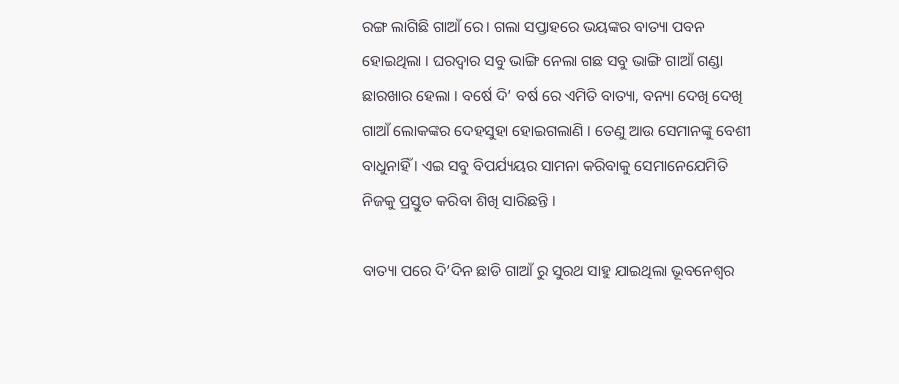ରଙ୍ଗ ଲାଗିଛି ଗାଆଁ ରେ। ଗଲା ସପ୍ତାହରେ ଭୟଙ୍କର ବାତ୍ୟା ପବନ ହୋଇଥିଲା । ଘରଦ୍ବାର ସବୁ ଭାଙ୍ଗି ନେଲା ଗଛ ସବୁ ଭାଙ୍ଗି ଗାଆଁ ଗଣ୍ଡା ଛାରଖାର ହେଲା । ବର୍ଷେ ଦି’ ବର୍ଷ ରେ ଏମିତି ବାତ୍ୟା, ବନ୍ୟା ଦେଖି ଦେଖି ଗାଆଁ ଲୋକଙ୍କର ଦେହସୁହା ହୋଇଗଲାଣି । ତେଣୁ ଆଉ ସେମାନଙ୍କୁ ବେଶୀ ବାଧୁନାହିଁ । ଏଇ ସବୁ ବିପର୍ଯ୍ୟୟର ସାମନା କରିବାକୁ ସେମାନେଯେମିତି ନିଜକୁ ପ୍ରସ୍ତୁତ କରିବା ଶିଖି ସାରିଛନ୍ତି ।

ବାତ୍ୟା ପରେ ଦି’ଦିନ ଛାଡି ଗାଆଁ ରୁ ସୁରଥ ସାହୁ ଯାଇଥିଲା ଭୂବନେଶ୍ବର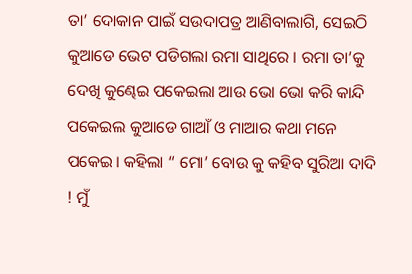ତା’ ଦୋକାନ ପାଇଁ ସଉଦାପତ୍ର ଆଣିବାଲାଗି, ସେଇଠି କୁଆଡେ ଭେଟ ପଡିଗଲା ରମା ସାଥିରେ । ରମା ତା’କୁ ଦେଖି କୁଣ୍ଢେଇ ପକେଇଲା ଆଉ ଭୋ ଭୋ କରି କାନ୍ଦି ପକେଇଲ କୁଆଡେ ଗାଆଁ ଓ ମାଆର କଥା ମନେ ପକେଇ। କହିଲା “ ମୋ’ ବୋଉ କୁ କହିବ ସୁରିଆ ଦାଦି ! ମୁଁ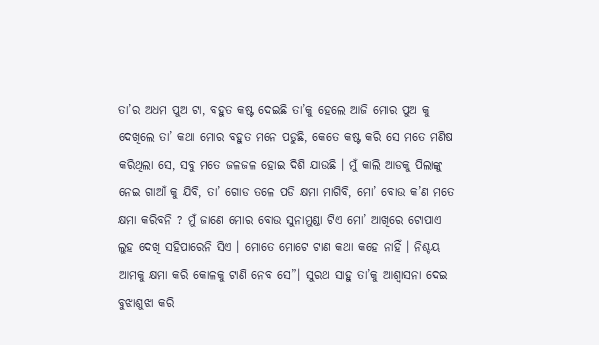ତା’ର ଅଧମ ପୁଅ ଟା, ବହୁତ କଷ୍ଟ ଦେଇଛି ତା’କୁ ହେଲେ ଆଜି ମୋର ପୁଅ କୁ ଦେଖିଲେ ତା’ କଥା ମୋର ବହୁତ ମନେ ପଡୁଛି, କେତେ କଷ୍ଟ କରି ସେ ମତେ ମଣିଷ କରିଥିଲା ସେ, ସବୁ ମତେ ଜଳଜଳ ହୋଇ ଦିଶି ଯାଉଛି । ମୁଁ କାଲି ଆଡକୁ ପିଲାଙ୍କୁ ନେଇ ଗାଆଁ କୁ ଯିବି, ତା’ ଗୋଡ ତଳେ ପଡି କ୍ଷମା ମାଗିବି, ମୋ’ ବୋଉ କ’ଣ ମତେ କ୍ଷମା କରିବନି ? ମୁଁ ଜାଣେ ମୋର ବୋଉ ସୁନାମୁଣ୍ଡା ଟିଏ ମୋ’ ଆଖିରେ ଟୋପାଏ ଲୁହ ଦେଖି ସହିପାରେନି ସିଏ । ମୋତେ ମୋଟେ ଟାଣ କଥା କହେ ନାହିଁ । ନିଶ୍ଚୟ ଆମକୁ କ୍ଷମା କରି କୋଳକୁ ଟାଣି ନେବ ସେ”। ସୁରଥ ସାହୁ ତା’କୁ ଆଶ୍ୱାସନା ଦେଇ ବୁଝାଶୁଝା କରି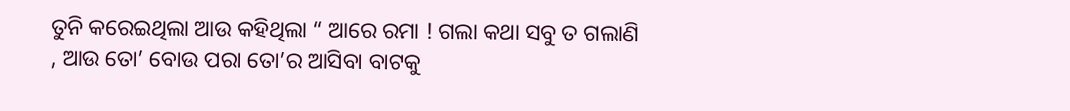ତୁନି କରେଇଥିଲା ଆଉ କହିଥିଲା “ ଆରେ ରମା ! ଗଲା କଥା ସବୁ ତ ଗଲାଣି , ଆଉ ତୋ’ ବୋଉ ପରା ତୋ’ର ଆସିବା ବାଟକୁ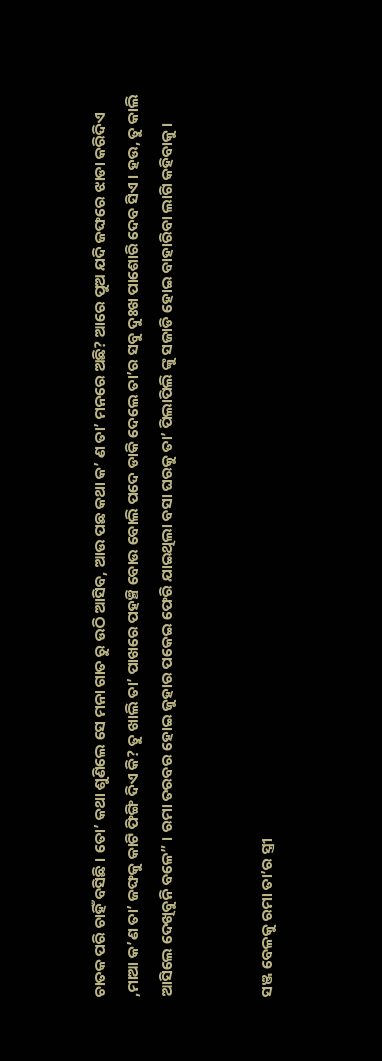ଚାତକ ପରି ଚାହିଁ ବସିଛି । ତୋ’ କଥା ଶୁଣିଲେ ସେ ମନା ଗାତ ରୁ ଉଠି ଆସିବ, ଆଉ ପଛ କଥା କ’ ଣ ତା’ ମନରେ ଅଛି? ଆରେ ପୁଅ ଯଦି ଜଙ୍ଘରେ ଝାଡା କରିଦିଏ ,ମାଆ କ’ଣ ତା’ ଜଙ୍ଘକୁ କାଟି ଫିଙ୍ଗି ଦିଏ କି? ତୁ ଖାଲି ତା’ ପାଖରେ ପହଞ୍ଚି ବୋଉ ବୋଲି ପଦେ ଡାକି ଦେଲେ ତା’ର ସବୁ ଦୁଃଖ ପାଶୋରି ଦେବ ସିଏ । ହଉ, ତୁ କାଲି ଆସିଲେ ଦେଖିବୁନି ବଳେ” । ରମା ତରବର ହୋଇ ଜୁହାର ପକେଇ ଫେରି ଯାଇଥିଲା ବସା ଘରକୁ ତା’ ପିଲାପିଲି ଙ୍କୁ ସଜାଡି ହୋଇ ବାହାରିବା ଲାଗି କହିବାକୁ ।


ସଞ୍ଜ ବେଳକୁ ରମା ତା’ର ସ୍ତ୍ରୀ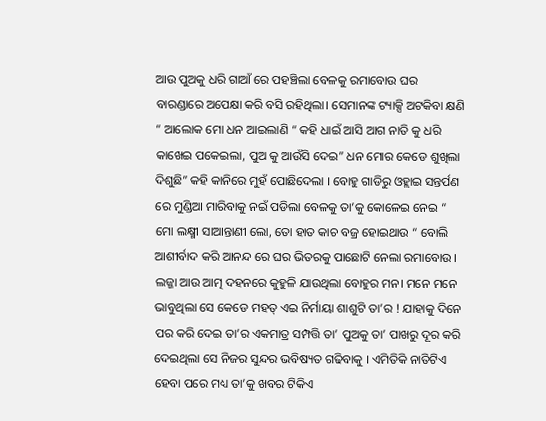ଆଉ ପୁଅକୁ ଧରି ଗାଆଁ ରେ ପହଞ୍ଚିଲା ବେଳକୁ ରମାବୋଉ ଘର ବାରଣ୍ଡାରେ ଅପେକ୍ଷା କରି ବସି ରହିଥିଲା। ସେମାନଙ୍କ ଟ୍ୟାକ୍ସି ଅଟକିବା କ୍ଷଣି “ ଆଲୋକ ମୋ ଧନ ଆଇଲାଣି “ କହି ଧାଇଁ ଆସି ଆଗ ନାତି କୁ ଧରି କାଖେଇ ପକେଇଲା, ପୁଅ କୁ ଆଉଁସି ଦେଇ” ଧନ ମୋର କେଡେ ଶୁଖିଲା ଦିଶୁଛି” କହି କାନିରେ ମୁହଁ ପୋଛିଦେଲା । ବୋହୁ ଗାଡିରୁ ଓହ୍ଲାଇ ସନ୍ତର୍ପଣ ରେ ମୁଣ୍ଡିଆ ମାରିବାକୁ ନଇଁ ପଡିଲା ବେଳକୁ ତା’କୁ କୋଳେଇ ନେଇ “ ମୋ ଲକ୍ଷ୍ମୀ ସାଆନ୍ତାଣୀ ଲୋ, ତୋ ହାତ କାଚ ବଜ୍ର ହୋଇଥାଉ “ ବୋଲି ଆଶୀର୍ବାଦ କରି ଆନନ୍ଦ ରେ ଘର ଭିତରକୁ ପାଛୋଟି ନେଲା ରମାବୋଉ । ଲଜ୍ଜା ଆଉ ଆତ୍ମ ଦହନରେ କୁହୁଳି ଯାଉଥିଲା ବୋହୁର ମନ। ମନେ ମନେ ଭାବୁଥିଲା ସେ କେଡେ ମହତ୍ ଏଇ ନିର୍ମାୟା ଶାଶୁଟି ତା’ର ! ଯାହାକୁ ଦିନେ ପର କରି ଦେଇ ତା’ର ଏକମାତ୍ର ସମ୍ପତ୍ତି ତା’ ପୁଅକୁ ତା’ ପାଖରୁ ଦୂର କରି ଦେଇଥିଲା ସେ ନିଜର ସୁନ୍ଦର ଭବିଷ୍ୟତ ଗଢିବାକୁ । ଏମିତିକି ନାତିଟିଏ ହେବା ପରେ ମଧ୍ୟ ତା’କୁ ଖବର ଟିକିଏ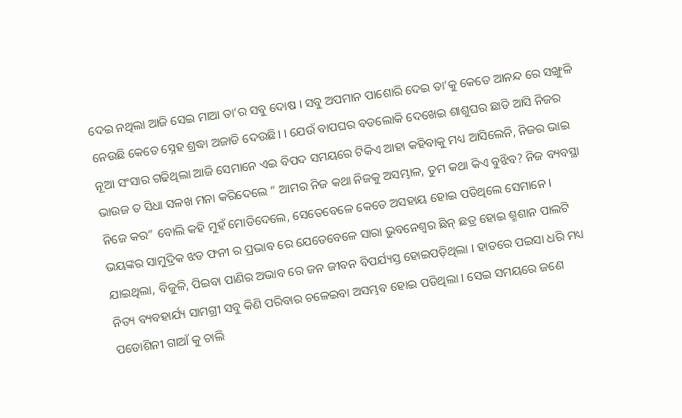ଦେଇ ନଥିଲା ଆଜି ସେଇ ମାଆ ତା’ର ସବୁ ଦୋଷ । ସବୁ ଅପମାନ ପାଶୋରି ଦେଇ ତା’କୁ କେତେ ଆନନ୍ଦ ରେ ସଙ୍ଖୁଳି ନେଉଛି କେତେ ସ୍ନେହ ଶ୍ରଦ୍ଧା ଅଜାଡି ଦେଉଛି। । ଯେଉଁ ବାପଘର ବଡଲୋକି ଦେଖେଇ ଶାଶୁଘର ଛାଡି ଆସି ନିଜର ନୂଆ ସଂସାର ଗଢିଥିଲା ଆଜି ସେମାନେ ଏଇ ବିପଦ ସମୟରେ ଟିକିଏ ଆହା କହିବାକୁ ମଧ୍ୟ ଆସିଲେନି, ନିଜର ଭାଇ ଭାଉଜ ତ ସିଧା ସଳଖ ମନା କରିଦେଲେ “ ଆମର ନିଜ କଥା ନିଜକୁ ଅସମ୍ଭାଳ, ତୁମ କଥା କିଏ ବୁଝିବ? ନିଜ ବ୍ୟବସ୍ଥା ନିଜେ କର” ବୋଲି କହି ମୁହଁ ମୋଡିଦେଲେ, ସେତେବେଳେ କେତେ ଅସହାୟ ହୋଇ ପଡିଥିଲେ ସେମାନେ । ଭୟଙ୍କର ସାମୁଦ୍ରିକ ଝଡ ଫନୀ ର ପ୍ରଭାବ ରେ ଯେତେବେଳେ ସାରା ଭୁବନେଶ୍ଵର ଛିନ୍ ଛତ୍ର ହୋଇ ଶ୍ମଶାନ ପାଲଟି ଯାଇଥିଲା, ବିଜୁଳି, ପିଇବା ପାଣିର ଅଭାବ ରେ ଜନ ଜୀବନ ବିପର୍ଯ୍ୟସ୍ତ ହୋଇପଡ଼ିଥିଲା । ହାତରେ ପଇସା ଧରି ମଧ୍ୟ ନିତ୍ୟ ବ୍ୟବହାର୍ଯ୍ୟ ସାମଗ୍ରୀ ସବୁ କିଣି ପରିବାର ଚଳେଇବା ଅସମ୍ଭବ ହୋଇ ପଡିଥିଲା । ସେଇ ସମୟରେ ଜଣେ ପଡୋଶିନୀ ଗାଆଁ କୁ ଚାଲି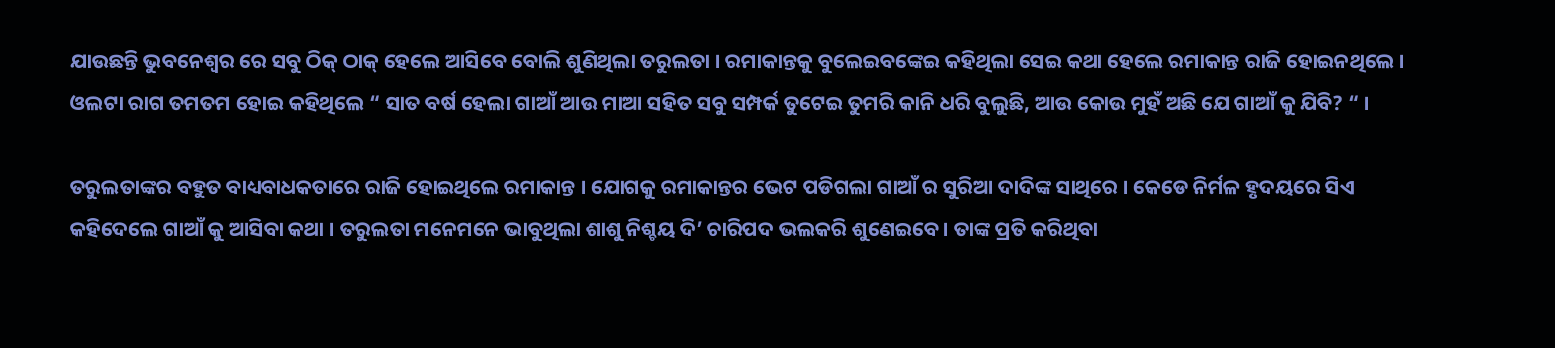ଯାଉଛନ୍ତି ଭୁବନେଶ୍ଵର ରେ ସବୁ ଠିକ୍ ଠାକ୍ ହେଲେ ଆସିବେ ବୋଲି ଶୁଣିଥିଲା ତରୁଲତା । ରମାକାନ୍ତକୁ ବୁଲେଇବଙ୍କେଇ କହିଥିଲା ସେଇ କଥା ହେଲେ ରମାକାନ୍ତ ରାଜି ହୋଇନଥିଲେ । ଓଲଟା ରାଗ ତମତମ ହୋଇ କହିଥିଲେ “ ସାତ ବର୍ଷ ହେଲା ଗାଆଁ ଆଉ ମାଆ ସହିତ ସବୁ ସମ୍ପର୍କ ତୁଟେଇ ତୁମରି କାନି ଧରି ବୁଲୁଛି, ଆଉ କୋଉ ମୁହଁ ଅଛି ଯେ ଗାଆଁ କୁ ଯିବି? “ ।

ତରୁଲତାଙ୍କର ବହୁତ ବାଧ୍ୟବାଧକତାରେ ରାଜି ହୋଇଥିଲେ ରମାକାନ୍ତ । ଯୋଗକୁ ରମାକାନ୍ତର ଭେଟ ପଡିଗଲା ଗାଆଁ ର ସୁରିଆ ଦାଦିଙ୍କ ସାଥିରେ । କେଡେ ନିର୍ମଳ ହୃଦୟରେ ସିଏ କହିଦେଲେ ଗାଆଁ କୁ ଆସିବା କଥା । ତରୁଲତା ମନେମନେ ଭାବୁଥିଲା ଶାଶୁ ନିଶ୍ଚୟ ଦି’ ଚାରିପଦ ଭଲକରି ଶୁଣେଇବେ । ତାଙ୍କ ପ୍ରତି କରିଥିବା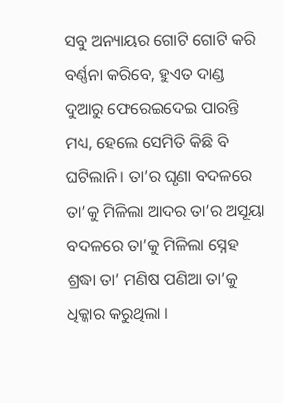ସବୁ ଅନ୍ୟାୟର ଗୋଟି ଗୋଟି କରି ବର୍ଣ୍ଣନା କରିବେ, ହୁଏତ ଦାଣ୍ଡ ଦୁଆରୁ ଫେରେଇଦେଇ ପାରନ୍ତି ମଧ୍ୟ, ହେଲେ ସେମିତି କିଛି ବି ଘଟିଲାନି। ତା’ର ଘୃଣା ବଦଳରେ ତା’କୁ ମିଳିଲା ଆଦର ତା’ର ଅସୂୟା ବଦଳରେ ତା’କୁ ମିଳିଲା ସ୍ନେହ ଶ୍ରଦ୍ଧା ତା’ ମଣିଷ ପଣିଆ ତା’କୁ ଧିକ୍କାର କରୁଥିଲା ।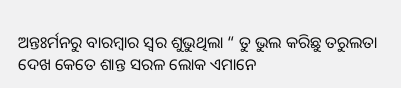ଅନ୍ତଃର୍ମନରୁ ବାରମ୍ବାର ସ୍ୱର ଶୁଭୁଥିଲା “ ତୁ ଭୁଲ କରିଛୁ ତରୁଲତା ଦେଖ କେତେ ଶାନ୍ତ ସରଳ ଲୋକ ଏମାନେ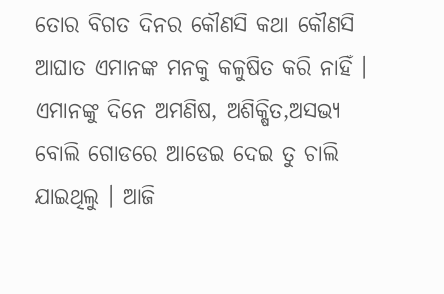ତୋର ବିଗତ ଦିନର କୌଣସି କଥା କୌଣସି ଆଘାତ ଏମାନଙ୍କ ମନକୁ କଳୁଷିତ କରି ନାହିଁ । ଏମାନଙ୍କୁ ଦିନେ ଅମଣିଷ, ଅଶିକ୍ଷିତ,ଅସଭ୍ୟ ବୋଲି ଗୋଡରେ ଆଡେଇ ଦେଇ ତୁ ଚାଲି ଯାଇଥିଲୁ । ଆଜି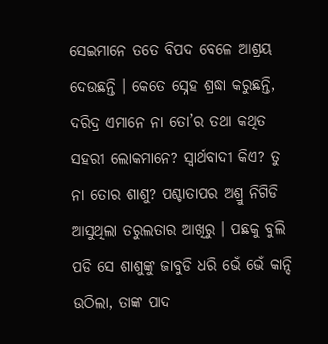ସେଇମାନେ ତତେ ବିପଦ ବେଳେ ଆଶ୍ରୟ ଦେଉଛନ୍ତି । କେତେ ସ୍ନେହ ଶ୍ରଦ୍ଧା କରୁଛନ୍ତି, ଦରିଦ୍ର ଏମାନେ ନା ତୋ’ର ତଥା କଥିତ ସହରୀ ଲୋକମାନେ? ସ୍ୱାର୍ଥବାଦୀ କିଏ? ତୁ ନା ତୋର ଶାଶୁ? ପଶ୍ଚାତାପର ଅଶ୍ରୁ ନିଗିଡି ଆସୁଥିଲା ତରୁଲତାର ଆଖିରୁ । ପଛକୁ ବୁଲି ପଡି ସେ ଶାଶୁଙ୍କୁ ଜାବୁଡି ଧରି ଭେଁ ଭେଁ କାନ୍ଦି ଉଠିଲା, ତାଙ୍କ ପାଦ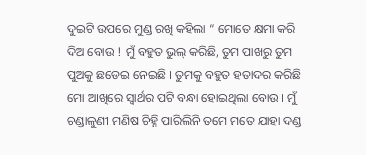ଦୁଇଟି ଉପରେ ମୁଣ୍ଡ ରଖି କହିଲା “ ମୋତେ କ୍ଷମା କରି ଦିଅ ବୋଉ ! ମୁଁ ବହୁତ ଭୁଲ୍ କରିଛି, ତୁମ ପାଖରୁ ତୁମ ପୁଅକୁ ଛଡେଇ ନେଇଛି । ତୁମକୁ ବହୁତ ହତାଦର କରିଛି ମୋ ଆଖିରେ ସ୍ୱାର୍ଥର ପଟି ବନ୍ଧା ହୋଇଥିଲା ବୋଉ । ମୁଁ ଚଣ୍ଡାଳୁଣୀ ମଣିଷ ଚିହ୍ନି ପାରିଲିନି ତମେ ମତେ ଯାହା ଦଣ୍ଡ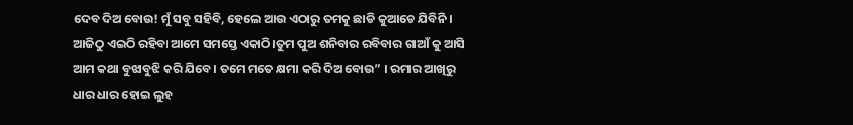ଦେବ ଦିଅ ବୋଉ! ମୁଁ ସବୁ ସହିବି, ହେଲେ ଆଉ ଏଠାରୁ ତମକୁ ଛାଡି କୁଆଡେ ଯିବିନି । ଆଜିଠୁ ଏଇଠି ରହିବା ଆମେ ସମସ୍ତେ ଏକାଠି।ତୁମ ପୁଅ ଶନିବାର ରବିବାର ଗାଆଁ କୁ ଆସି ଆମ କଥା ବୁଝାବୁଝି କରି ଯିବେ। ତମେ ମତେ କ୍ଷମା କରି ଦିଅ ବୋଉ” । ରମାର ଆଖିରୁ ଧାର ଧାର ହୋଇ ଲୁହ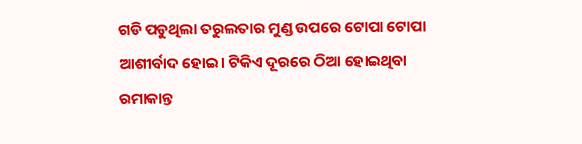ଗଡି ପଡୁଥିଲା ତରୁଲତାର ମୁଣ୍ଡ ଉପରେ ଟୋପା ଟୋପା ଆଶୀର୍ବାଦ ହୋଇ। ଟିକିଏ ଦୂରରେ ଠିଆ ହୋଇଥିବା ରମାକାନ୍ତ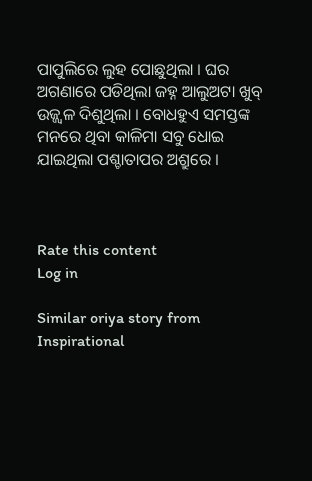ପାପୁଲିରେ ଲୁହ ପୋଛୁଥିଲା । ଘର ଅଗଣାରେ ପଡିଥିଲା ଜହ୍ନ ଆଲୁଅଟା ଖୁବ୍ ଉଜ୍ଜ୍ବଳ ଦିଶୁଥିଲା । ବୋଧହୁଏ ସମସ୍ତଙ୍କ ମନରେ ଥିବା କାଳିମା ସବୁ ଧୋଇ ଯାଇଥିଲା ପଶ୍ଚାତାପର ଅଶ୍ରୁରେ ।



Rate this content
Log in

Similar oriya story from Inspirational